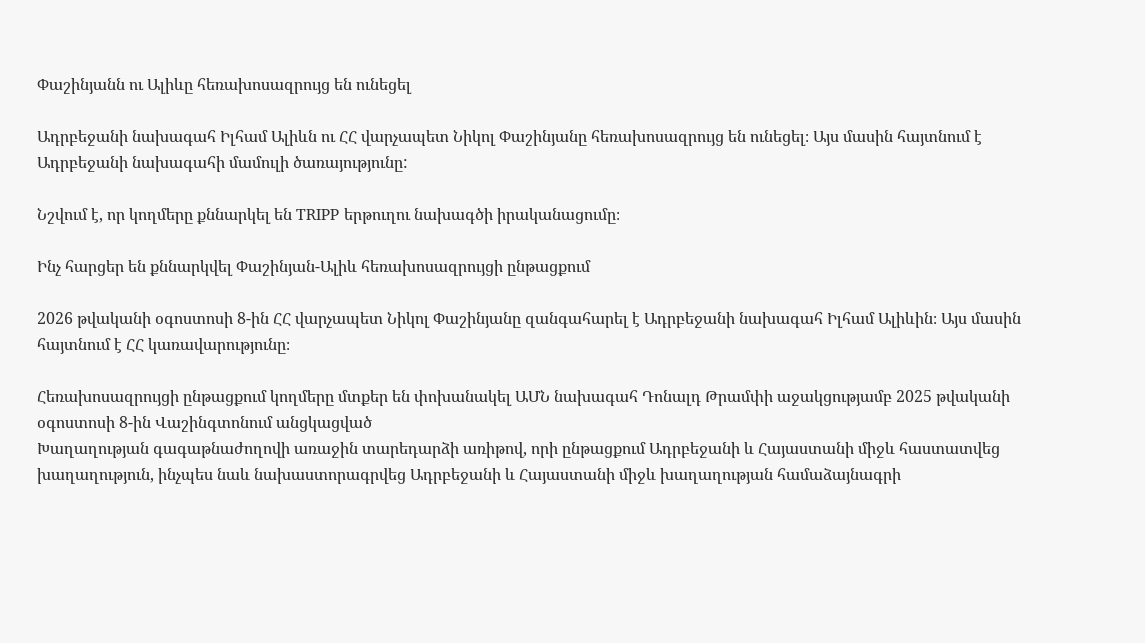Փաշինյանն ու Ալիևը հեռախոսազրույց են ունեցել

Ադրբեջանի նախագահ Իլհամ Ալիևն ու ՀՀ վարչապետ Նիկոլ Փաշինյանը հեռախոսազրույց են ունեցել։ Այս մասին հայտնում է Ադրբեջանի նախագահի մամուլի ծառայությունը:

Նշվում է, որ կողմերը քննարկել են TRIPP երթուղու նախագծի իրականացումը։

Ինչ հարցեր են քննարկվել Փաշինյան-Ալիև հեռախոսազրույցի ընթացքում

2026 թվականի օգոստոսի 8-ին ՀՀ վարչապետ Նիկոլ Փաշինյանը զանգահարել է Ադրբեջանի նախագահ Իլհամ Ալիևին։ Այս մասին հայտնում է ՀՀ կառավարությունը։

Հեռախոսազրույցի ընթացքում կողմերը մտքեր են փոխանակել ԱՄՆ նախագահ Դոնալդ Թրամփի աջակցությամբ 2025 թվականի օգոստոսի 8-ին Վաշինգտոնում անցկացված
Խաղաղության գագաթնաժողովի առաջին տարեդարձի առիթով, որի ընթացքում Ադրբեջանի և Հայաստանի միջև հաստատվեց խաղաղություն, ինչպես նաև նախաստորագրվեց Ադրբեջանի և Հայաստանի միջև խաղաղության համաձայնագրի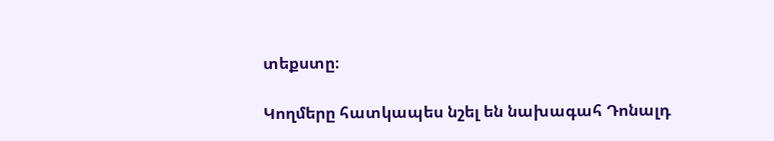տեքստը։

Կողմերը հատկապես նշել են նախագահ Դոնալդ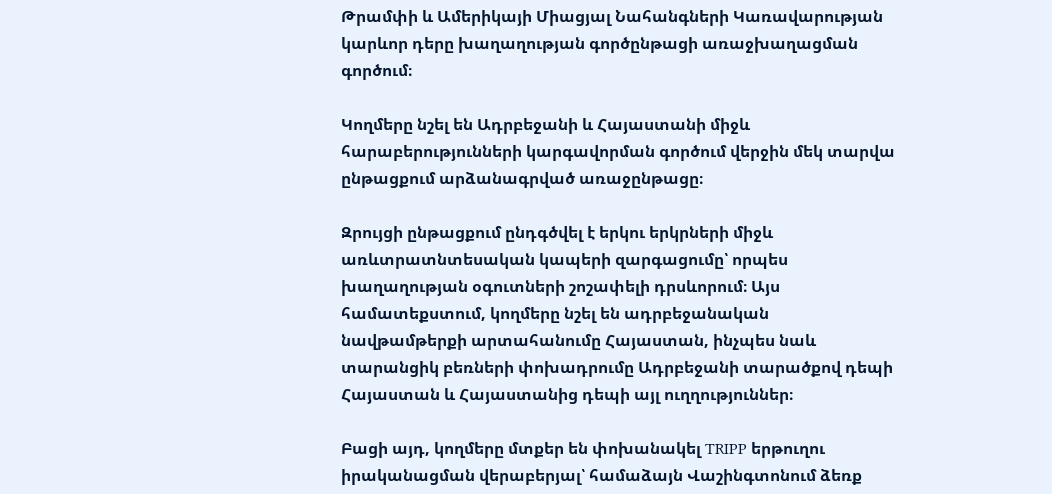Թրամփի և Ամերիկայի Միացյալ Նահանգների Կառավարության կարևոր դերը խաղաղության գործընթացի առաջխաղացման գործում։

Կողմերը նշել են Ադրբեջանի և Հայաստանի միջև հարաբերությունների կարգավորման գործում վերջին մեկ տարվա ընթացքում արձանագրված առաջընթացը։

Զրույցի ընթացքում ընդգծվել է երկու երկրների միջև առևտրատնտեսական կապերի զարգացումը՝ որպես խաղաղության օգուտների շոշափելի դրսևորում։ Այս համատեքստում, կողմերը նշել են ադրբեջանական նավթամթերքի արտահանումը Հայաստան, ինչպես նաև տարանցիկ բեռների փոխադրումը Ադրբեջանի տարածքով դեպի Հայաստան և Հայաստանից դեպի այլ ուղղություններ։

Բացի այդ, կողմերը մտքեր են փոխանակել TRIPP երթուղու իրականացման վերաբերյալ՝ համաձայն Վաշինգտոնում ձեռք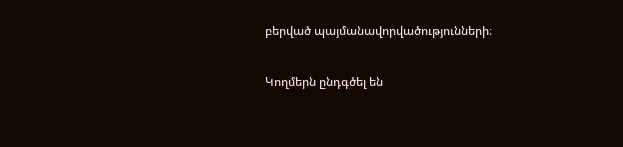բերված պայմանավորվածությունների։

Կողմերն ընդգծել են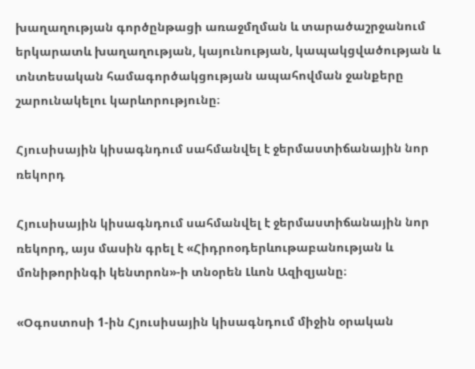խաղաղության գործընթացի առաջմղման և տարածաշրջանում երկարատև խաղաղության, կայունության, կապակցվածության և տնտեսական համագործակցության ապահովման ջանքերը շարունակելու կարևորությունը։

Հյուսիսային կիսագնդում սահմանվել է ջերմաստիճանային նոր ռեկորդ

Հյուսիսային կիսագնդում սահմանվել է ջերմաստիճանային նոր ռեկորդ, այս մասին գրել է «Հիդրոօդերևութաբանության և մոնիթորինգի կենտրոն»-ի տնօրեն Լևոն Ազիզյանը։

«Օգոստոսի 1-ին Հյուսիսային կիսագնդում միջին օրական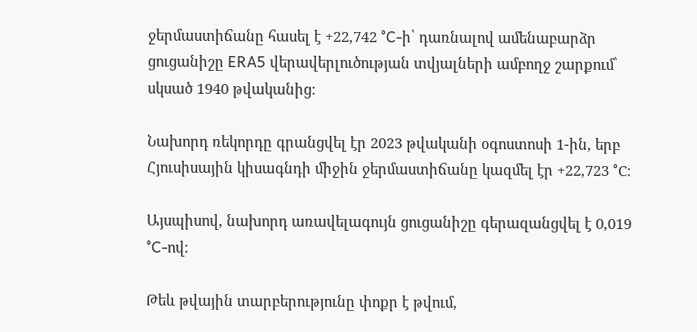ջերմաստիճանը հասել է +22,742 °C-ի՝ դառնալով ամենաբարձր ցուցանիշը ERA5 վերավերլուծության տվյալների ամբողջ շարքում՝ սկսած 1940 թվականից։

Նախորդ ռեկորդը գրանցվել էր 2023 թվականի օգոստոսի 1-ին, երբ Հյուսիսային կիսագնդի միջին ջերմաստիճանը կազմել էր +22,723 °C։

Այսպիսով, նախորդ առավելագույն ցուցանիշը գերազանցվել է 0,019 °C-ով։

Թեև թվային տարբերությունը փոքր է թվում,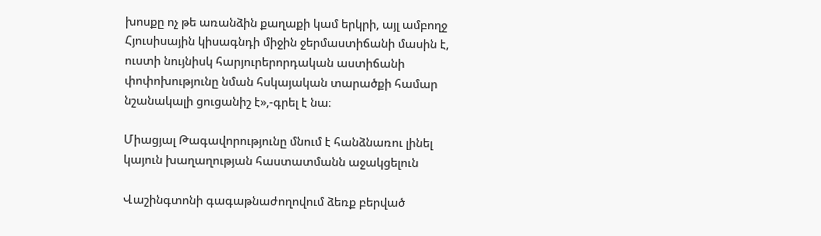խոսքը ոչ թե առանձին քաղաքի կամ երկրի, այլ ամբողջ Հյուսիսային կիսագնդի միջին ջերմաստիճանի մասին է, ուստի նույնիսկ հարյուրերորդական աստիճանի փոփոխությունը նման հսկայական տարածքի համար նշանակալի ցուցանիշ է»,-գրել է նա։

Միացյալ Թագավորությունը մնում է հանձնառու լինել կայուն խաղաղության հաստատմանն աջակցելուն

Վաշինգտոնի գագաթնաժողովում ձեռք բերված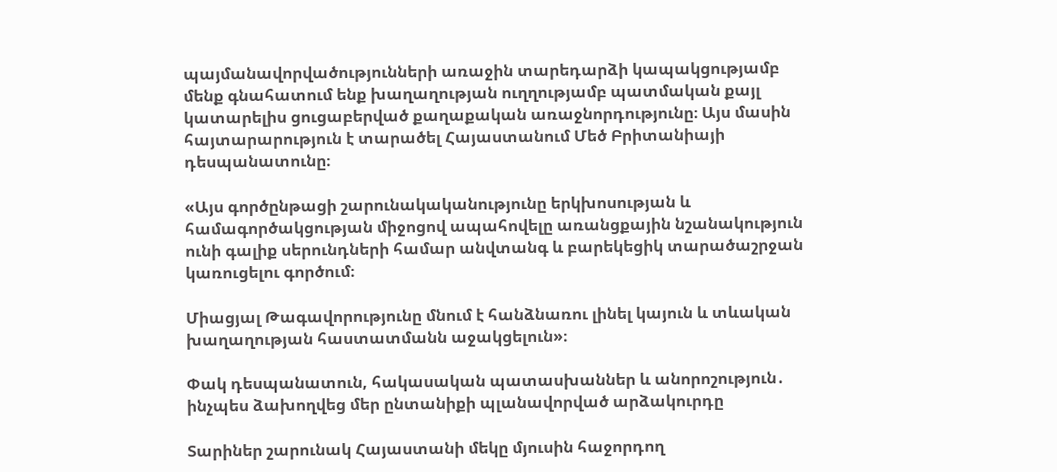պայմանավորվածությունների առաջին տարեդարձի կապակցությամբ մենք գնահատում ենք խաղաղության ուղղությամբ պատմական քայլ կատարելիս ցուցաբերված քաղաքական առաջնորդությունը։ Այս մասին հայտարարություն է տարածել Հայաստանում Մեծ Բրիտանիայի դեսպանատունը։

«Այս գործընթացի շարունակականությունը երկխոսության և համագործակցության միջոցով ապահովելը առանցքային նշանակություն ունի գալիք սերունդների համար անվտանգ և բարեկեցիկ տարածաշրջան կառուցելու գործում։

Միացյալ Թագավորությունը մնում է հանձնառու լինել կայուն և տևական խաղաղության հաստատմանն աջակցելուն»։

Փակ դեսպանատուն, հակասական պատասխաններ և անորոշություն․ ինչպես ձախողվեց մեր ընտանիքի պլանավորված արձակուրդը

Տարիներ շարունակ Հայաստանի մեկը մյուսին հաջորդող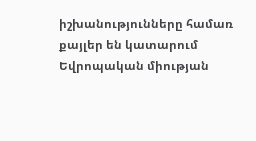իշխանությունները համառ քայլեր են կատարում Եվրոպական միության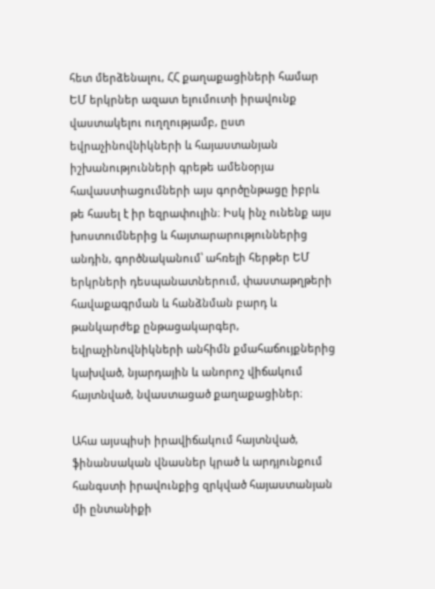հետ մերձենալու, ՀՀ քաղաքացիների համար ԵՄ երկրներ ազատ ելումուտի իրավունք վաստակելու ուղղությամբ, ըստ եվրաչինովնիկների և հայաստանյան իշխանությունների գրեթե ամենօրյա հավաստիացումների այս գործընթացը իբրև թե հասել է իր եզրափուլին։ Իսկ ինչ ունենք այս խոստումներից և հայտարարություններից անդին, գործնականում՝ ահռելի հերթեր ԵՄ երկրների դեսպանատներում, փաստաթղթերի հավաքագրման և հանձնման բարդ և թանկարժեք ընթացակարգեր, եվրաչինովնիկների անհիմն քմահաճույքներից կախված, նյարդային և անորոշ վիճակում հայտնված, նվաստացած քաղաքացիներ։

Ահա այսպիսի իրավիճակում հայտնված, ֆինանսական վնասներ կրած և արդյունքում հանգստի իրավունքից զրկված հայաստանյան մի ընտանիքի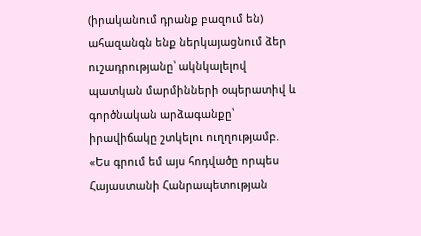(իրականում դրանք բազում են) ահազանգն ենք ներկայացնում ձեր ուշադրությանը՝ ակնկալելով պատկան մարմինների օպերատիվ և գործնական արձագանքը՝ իրավիճակը շտկելու ուղղությամբ.
«Ես գրում եմ այս հոդվածը որպես Հայաստանի Հանրապետության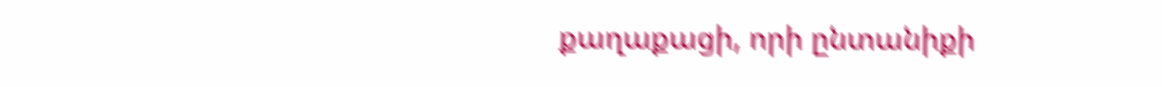քաղաքացի, որի ընտանիքի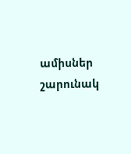ամիսներ շարունակ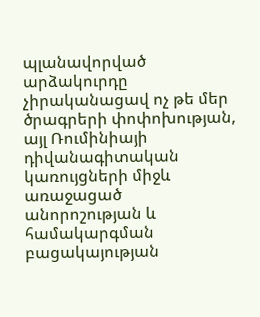պլանավորված արձակուրդը չիրականացավ ոչ թե մեր ծրագրերի փոփոխության, այլ Ռումինիայի դիվանագիտական կառույցների միջև առաջացած անորոշության և համակարգման բացակայության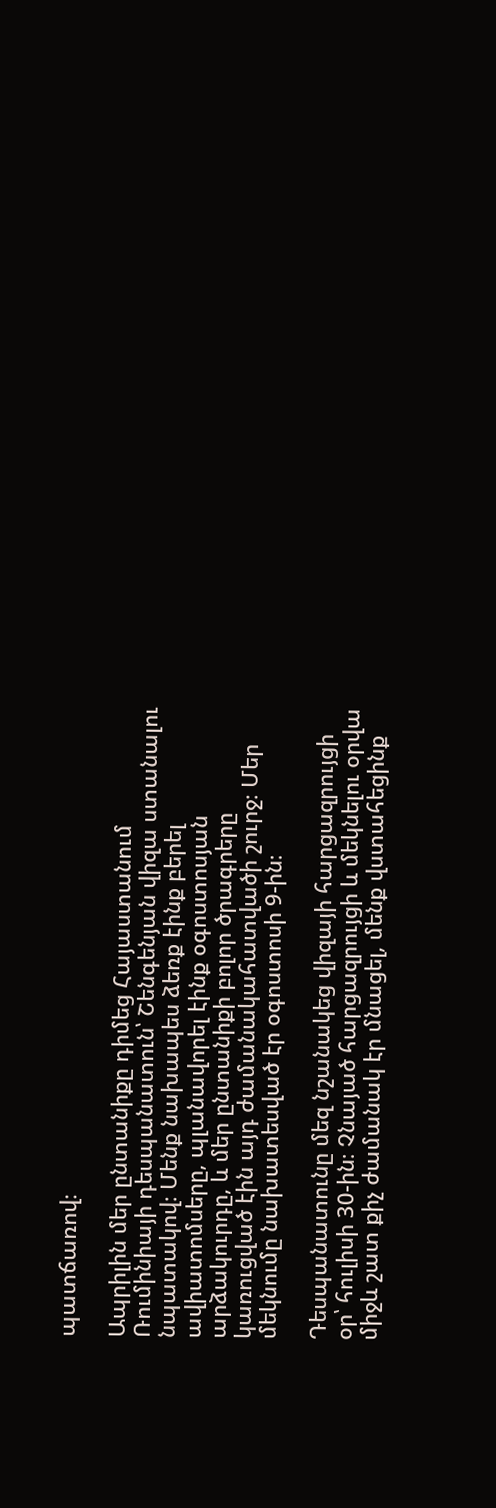պատճառով։

Ապրիլին մեր ընտանիքը դիմեց Հայաստանում Ռումինիայի դեսպանատուն՝ Շենգենյան վիզա ստանալու նպատակով։ Մենք նախապես ձեռք էինք բերել ավիատոմսերը, պլանավորել էինք օգոստոսյան արձակուրդը, և մեր ընտանիքի բոլոր ծրագրերը կառուցված էին այդ ժամանակահատվածի շուրջ։ Մեր մեկնումը նախատեսված էր օգոստոսի 9-ին։

Դեսպանատունը մեզ նշանակեց վիզայի հարցազրույցի օր՝ հուլիսի 30-ին։ Չնայած հարցազրույցի և մեկնելու օրվա միջև շատ քիչ ժամանակ էր մնացել, մենք վստահեցինք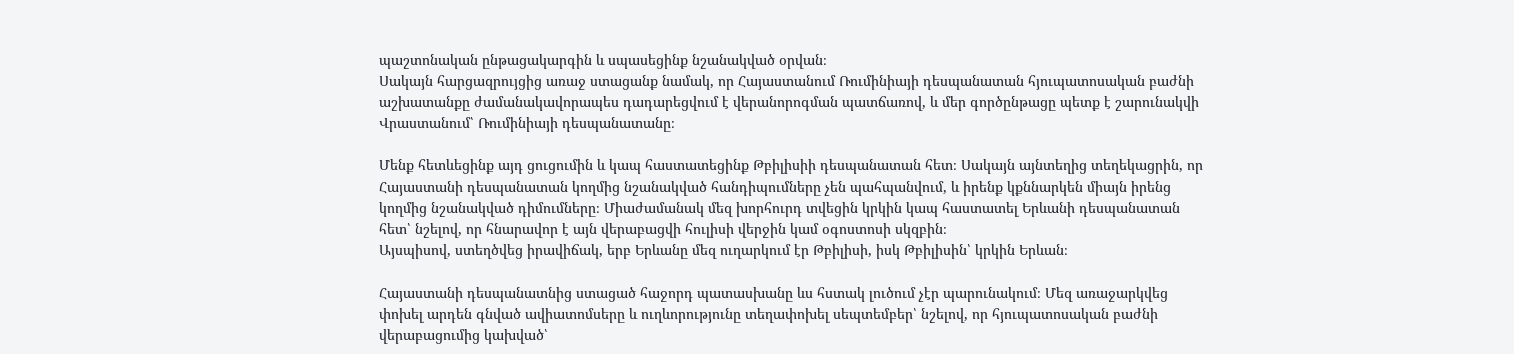պաշտոնական ընթացակարգին և սպասեցինք նշանակված օրվան։
Սակայն հարցազրույցից առաջ ստացանք նամակ, որ Հայաստանում Ռումինիայի դեսպանատան հյուպատոսական բաժնի աշխատանքը ժամանակավորապես դադարեցվում է վերանորոգման պատճառով, և մեր գործընթացը պետք է շարունակվի Վրաստանում՝ Ռումինիայի դեսպանատանը։

Մենք հետևեցինք այդ ցուցումին և կապ հաստատեցինք Թբիլիսիի դեսպանատան հետ։ Սակայն այնտեղից տեղեկացրին, որ Հայաստանի դեսպանատան կողմից նշանակված հանդիպումները չեն պահպանվում, և իրենք կքննարկեն միայն իրենց կողմից նշանակված դիմումները։ Միաժամանակ մեզ խորհուրդ տվեցին կրկին կապ հաստատել Երևանի դեսպանատան հետ՝ նշելով, որ հնարավոր է այն վերաբացվի հուլիսի վերջին կամ օգոստոսի սկզբին։
Այսպիսով, ստեղծվեց իրավիճակ, երբ Երևանը մեզ ուղարկում էր Թբիլիսի, իսկ Թբիլիսին՝ կրկին Երևան։

Հայաստանի դեսպանատնից ստացած հաջորդ պատասխանը ևս հստակ լուծում չէր պարունակում։ Մեզ առաջարկվեց փոխել արդեն գնված ավիատոմսերը և ուղևորությունը տեղափոխել սեպտեմբեր՝ նշելով, որ հյուպատոսական բաժնի վերաբացումից կախված՝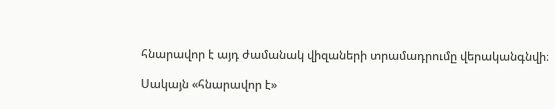հնարավոր է այդ ժամանակ վիզաների տրամադրումը վերականգնվի։

Սակայն «հնարավոր է»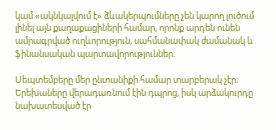կամ «ակնկալվում է» ձևակերպումները չեն կարող լուծում լինել այն քաղաքացիների համար, որոնք արդեն ունեն ամրագրված ուղևորություն, սահմանափակ ժամանակ և ֆինանսական պարտավորություններ։

Սեպտեմբերը մեր ընտանիքի համար տարբերակ չէր։ Երեխաները վերադառնում էին դպրոց, իսկ արձակուրդը նախատեսված էր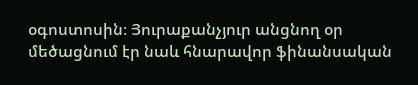օգոստոսին։ Յուրաքանչյուր անցնող օր մեծացնում էր նաև հնարավոր ֆինանսական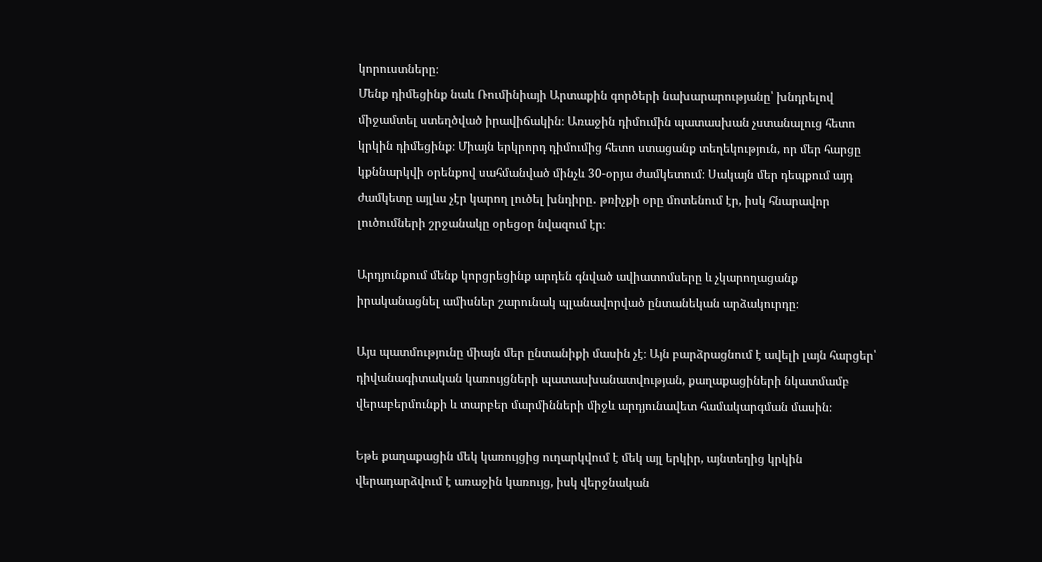կորուստները։
Մենք դիմեցինք նաև Ռումինիայի Արտաքին գործերի նախարարությանը՝ խնդրելով միջամտել ստեղծված իրավիճակին։ Առաջին դիմումին պատասխան չստանալուց հետո կրկին դիմեցինք։ Միայն երկրորդ դիմումից հետո ստացանք տեղեկություն, որ մեր հարցը կքննարկվի օրենքով սահմանված մինչև 30-օրյա ժամկետում։ Սակայն մեր դեպքում այդ ժամկետը այլևս չէր կարող լուծել խնդիրը․ թռիչքի օրը մոտենում էր, իսկ հնարավոր լուծումների շրջանակը օրեցօր նվազում էր։

Արդյունքում մենք կորցրեցինք արդեն գնված ավիատոմսերը և չկարողացանք իրականացնել ամիսներ շարունակ պլանավորված ընտանեկան արձակուրդը։

Այս պատմությունը միայն մեր ընտանիքի մասին չէ։ Այն բարձրացնում է ավելի լայն հարցեր՝ դիվանագիտական կառույցների պատասխանատվության, քաղաքացիների նկատմամբ վերաբերմունքի և տարբեր մարմինների միջև արդյունավետ համակարգման մասին։

Եթե քաղաքացին մեկ կառույցից ուղարկվում է մեկ այլ երկիր, այնտեղից կրկին վերադարձվում է առաջին կառույց, իսկ վերջնական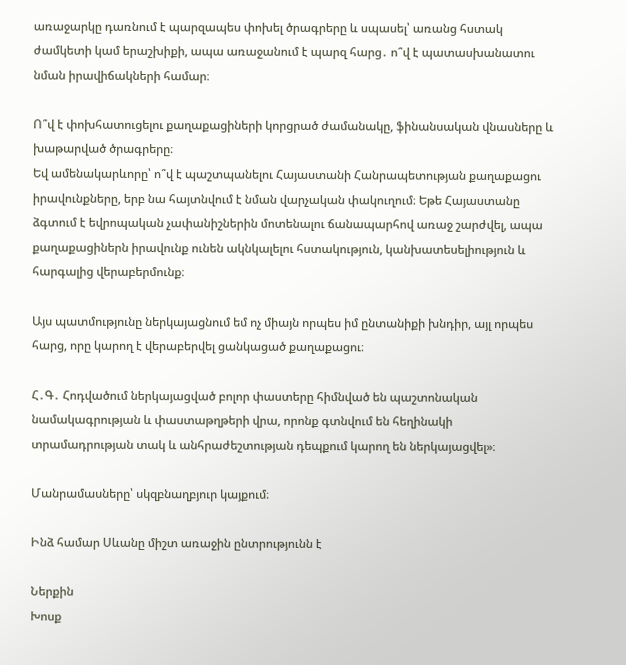առաջարկը դառնում է պարզապես փոխել ծրագրերը և սպասել՝ առանց հստակ ժամկետի կամ երաշխիքի, ապա առաջանում է պարզ հարց․ ո՞վ է պատասխանատու նման իրավիճակների համար։

Ո՞վ է փոխհատուցելու քաղաքացիների կորցրած ժամանակը, ֆինանսական վնասները և խաթարված ծրագրերը։
Եվ ամենակարևորը՝ ո՞վ է պաշտպանելու Հայաստանի Հանրապետության քաղաքացու իրավունքները, երբ նա հայտնվում է նման վարչական փակուղում։ Եթե Հայաստանը ձգտում է եվրոպական չափանիշներին մոտենալու ճանապարհով առաջ շարժվել, ապա քաղաքացիներն իրավունք ունեն ակնկալելու հստակություն, կանխատեսելիություն և հարգալից վերաբերմունք։

Այս պատմությունը ներկայացնում եմ ոչ միայն որպես իմ ընտանիքի խնդիր, այլ որպես հարց, որը կարող է վերաբերվել ցանկացած քաղաքացու։

Հ․Գ․ Հոդվածում ներկայացված բոլոր փաստերը հիմնված են պաշտոնական նամակագրության և փաստաթղթերի վրա, որոնք գտնվում են հեղինակի տրամադրության տակ և անհրաժեշտության դեպքում կարող են ներկայացվել»։

Մանրամասները՝ սկզբնաղբյուր կայքում։

Ինձ համար Սևանը միշտ առաջին ընտրությունն է

Ներքին
Խոսք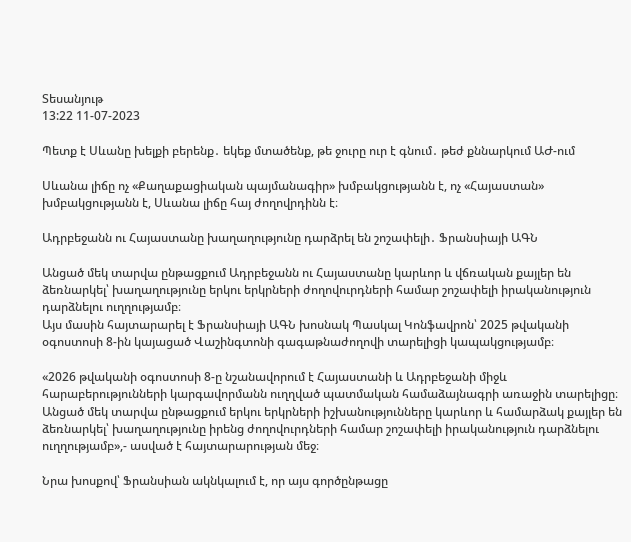Տեսանյութ
13:22 11-07-2023

Պետք է Սևանը խելքի բերենք․ եկեք մտածենք, թե ջուրը ուր է գնում․ թեժ քննարկում ԱԺ-ում

Սևանա լիճը ոչ «Քաղաքացիական պայմանագիր» խմբակցությանն է, ոչ «Հայաստան» խմբակցությանն է, Սևանա լիճը հայ ժողովրդինն է։

Ադրբեջանն ու Հայաստանը խաղաղությունը դարձրել են շոշափելի․ Ֆրանսիայի ԱԳՆ

Անցած մեկ տարվա ընթացքում Ադրբեջանն ու Հայաստանը կարևոր և վճռական քայլեր են ձեռնարկել՝ խաղաղությունը երկու երկրների ժողովուրդների համար շոշափելի իրականություն դարձնելու ուղղությամբ։
Այս մասին հայտարարել է Ֆրանսիայի ԱԳՆ խոսնակ Պասկալ Կոնֆավրոն՝ 2025 թվականի օգոստոսի 8-ին կայացած Վաշինգտոնի գագաթնաժողովի տարելիցի կապակցությամբ։

«2026 թվականի օգոստոսի 8-ը նշանավորում է Հայաստանի և Ադրբեջանի միջև հարաբերությունների կարգավորմանն ուղղված պատմական համաձայնագրի առաջին տարելիցը։ Անցած մեկ տարվա ընթացքում երկու երկրների իշխանությունները կարևոր և համարձակ քայլեր են ձեռնարկել՝ խաղաղությունը իրենց ժողովուրդների համար շոշափելի իրականություն դարձնելու ուղղությամբ»,- ասված է հայտարարության մեջ։

Նրա խոսքով՝ Ֆրանսիան ակնկալում է, որ այս գործընթացը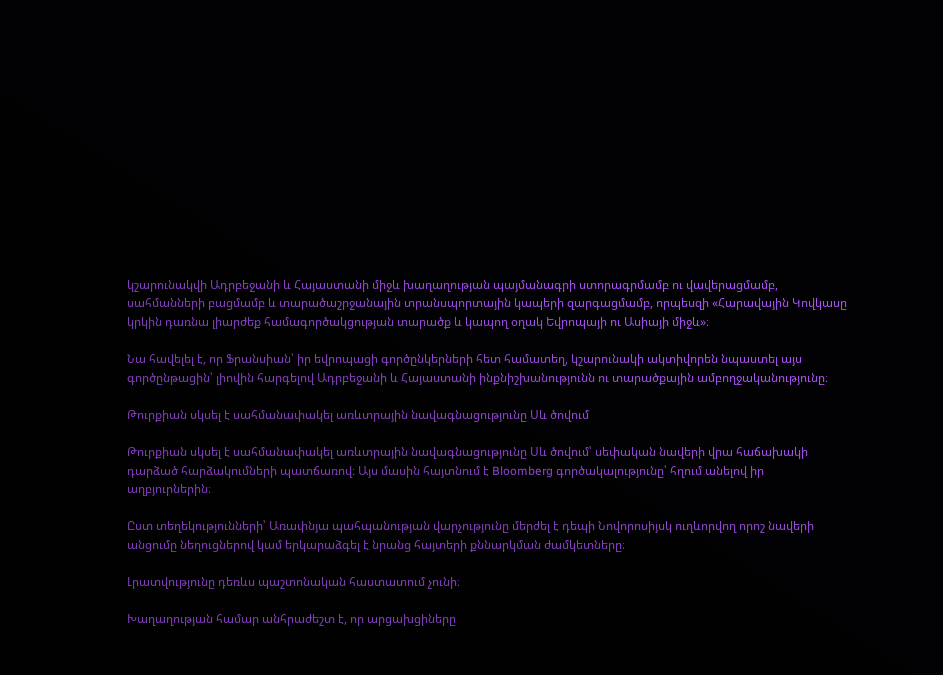կշարունակվի Ադրբեջանի և Հայաստանի միջև խաղաղության պայմանագրի ստորագրմամբ ու վավերացմամբ, սահմանների բացմամբ և տարածաշրջանային տրանսպորտային կապերի զարգացմամբ, որպեսզի «Հարավային Կովկասը կրկին դառնա լիարժեք համագործակցության տարածք և կապող օղակ Եվրոպայի ու Ասիայի միջև»։

Նա հավելել է, որ Ֆրանսիան՝ իր եվրոպացի գործընկերների հետ համատեղ, կշարունակի ակտիվորեն նպաստել այս գործընթացին՝ լիովին հարգելով Ադրբեջանի և Հայաստանի ինքնիշխանությունն ու տարածքային ամբողջականությունը։

Թուրքիան սկսել է սահմանափակել առևտրային նավագնացությունը Սև ծովում

Թուրքիան սկսել է սահմանափակել առևտրային նավագնացությունը Սև ծովում՝ սեփական նավերի վրա հաճախակի դարձած հարձակումների պատճառով։ Այս մասին հայտնում է Bloomberg գործակալությունը՝ հղում անելով իր աղբյուրներին։

Ըստ տեղեկությունների՝ Առափնյա պահպանության վարչությունը մերժել է դեպի Նովորոսիյսկ ուղևորվող որոշ նավերի անցումը նեղուցներով կամ երկարաձգել է նրանց հայտերի քննարկման ժամկետները։

Լրատվությունը դեռևս պաշտոնական հաստատում չունի։

Խաղաղության համար անհրաժեշտ է, որ արցախցիները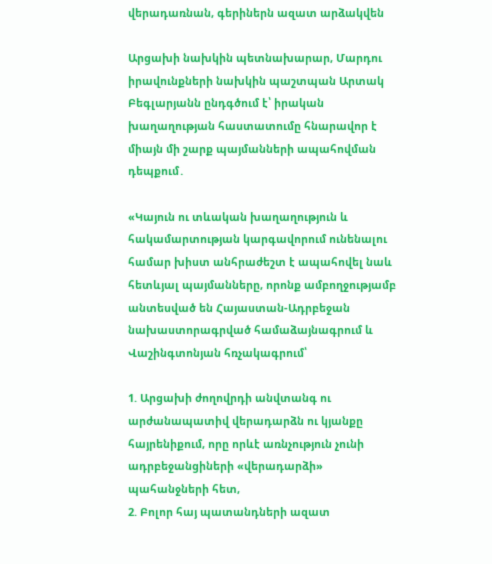վերադառնան, գերիներն ազատ արձակվեն

Արցախի նախկին պետնախարար, Մարդու իրավունքների նախկին պաշտպան Արտակ Բեգլարյանն ընդգծում է՝ իրական խաղաղության հաստատումը հնարավոր է միայն մի շարք պայմանների ապահովման դեպքում․

«Կայուն ու տևական խաղաղություն և հակամարտության կարգավորում ունենալու համար խիստ անհրաժեշտ է ապահովել նաև հետևյալ պայմանները, որոնք ամբողջությամբ անտեսված են Հայաստան-Ադրբեջան նախաստորագրված համաձայնագրում և Վաշինգտոնյան հռչակագրում՝

1. Արցախի ժողովրդի անվտանգ ու արժանապատիվ վերադարձն ու կյանքը հայրենիքում, որը որևէ առնչություն չունի ադրբեջանցիների «վերադարձի» պահանջների հետ,
2. Բոլոր հայ պատանդների ազատ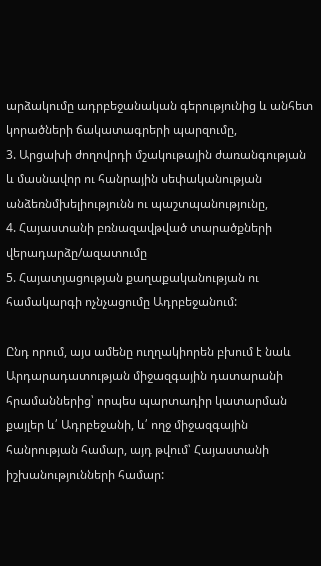արձակումը ադրբեջանական գերությունից և անհետ կորածների ճակատագրերի պարզումը,
3. Արցախի ժողովրդի մշակութային ժառանգության և մասնավոր ու հանրային սեփականության անձեռնմխելիությունն ու պաշտպանությունը,
4. Հայաստանի բռնազավթված տարածքների վերադարձը/ազատումը
5. Հայատյացության քաղաքականության ու համակարգի ոչնչացումը Ադրբեջանում:

Ընդ որում, այս ամենը ուղղակիորեն բխում է նաև Արդարադատության միջազգային դատարանի հրամաններից՝ որպես պարտադիր կատարման քայլեր և՛ Ադրբեջանի, և՛ ողջ միջազգային հանրության համար, այդ թվում՝ Հայաստանի իշխանությունների համար: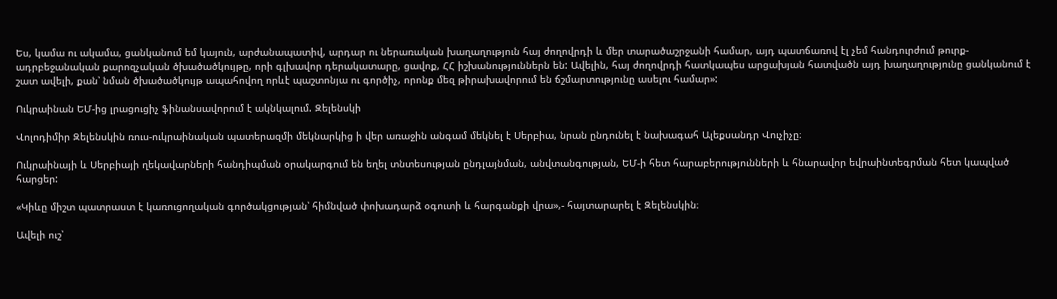Ես, կամա ու ակամա, ցանկանում եմ կայուն, արժանապատիվ, արդար ու ներառական խաղաղություն հայ ժողովրդի և մեր տարածաշրջանի համար, այդ պատճառով էլ չեմ հանդուրժում թուրք-ադրբեջանական քարոզչական ծխածածկույթը, որի գլխավոր դերակատարը, ցավոք, ՀՀ իշխանություններն են: Ավելին, հայ ժողովրդի հատկապես արցախյան հատվածն այդ խաղաղությունը ցանկանում է շատ ավելի, քան՝ նման ծխածածկույթ ապահովող որևէ պաշտոնյա ու գործիչ, որոնք մեզ թիրախավորում են ճշմարտությունը ասելու համար»:

Ուկրաինան ԵՄ-ից լրացուցիչ ֆինանսավորում է ակնկալում. Զելենսկի

Վոլոդիմիր Զելենսկին ռուս-ուկրաինական պատերազմի մեկնարկից ի վեր առաջին անգամ մեկնել է Սերբիա, նրան ընդունել է նախագահ Ալեքսանդր Վուչիչը։

Ուկրաինայի և Սերբիայի ղեկավարների հանդիպման օրակարգում են եղել տնտեսության ընդլայնման, անվտանգության, ԵՄ-ի հետ հարաբերությունների և հնարավոր եվրաինտեգրման հետ կապված հարցեր:

«Կիևը միշտ պատրաստ է կառուցողական գործակցության՝ հիմնված փոխադարձ օգուտի և հարգանքի վրա»,- հայտարարել է Զելենսկին։

Ավելի ուշ՝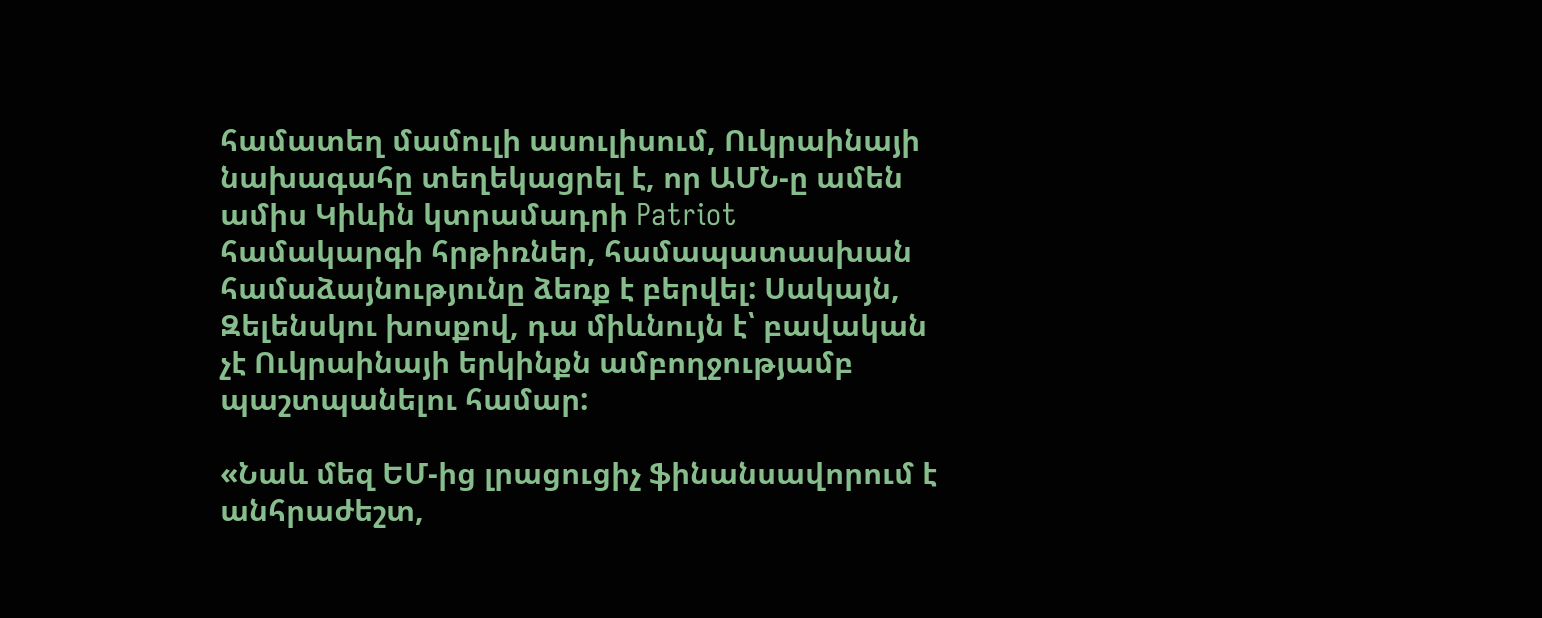համատեղ մամուլի ասուլիսում, Ուկրաինայի նախագահը տեղեկացրել է, որ ԱՄՆ-ը ամեն ամիս Կիևին կտրամադրի Patriot համակարգի հրթիռներ, համապատասխան համաձայնությունը ձեռք է բերվել: Սակայն, Զելենսկու խոսքով, դա միևնույն է՝ բավական չէ Ուկրաինայի երկինքն ամբողջությամբ պաշտպանելու համար:

«Նաև մեզ ԵՄ-ից լրացուցիչ ֆինանսավորում է անհրաժեշտ,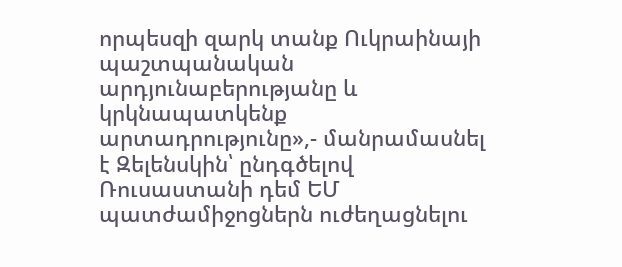որպեսզի զարկ տանք Ուկրաինայի պաշտպանական արդյունաբերությանը և կրկնապատկենք արտադրությունը»,- մանրամասնել է Զելենսկին՝ ընդգծելով Ռուսաստանի դեմ ԵՄ պատժամիջոցներն ուժեղացնելու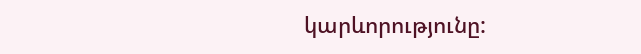կարևորությունը: